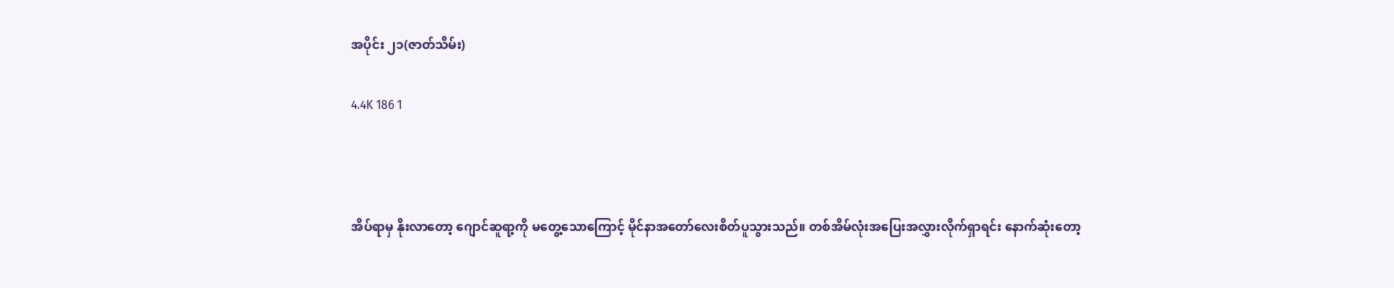အပိုင်း ၂၁(ဇာတ်သိမ်း)

4.4K 186 1



အိပ်ရာမှ နိုးလာတော့ ဂျောင်ဆူရာ့ကို မတွေ့သောကြောင့် မိုင်နာအတော်လေးစိတ်ပူသွားသည်။ တစ်အိမ်လုံးအပြေးအလွှားလိုက်ရှာရင်း နောက်ဆုံးတော့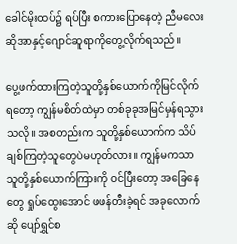ခေါင်မိုးထပ်၌ ရပ်ပြီး စကားပြောနေတဲ့ ညီမလေးဆိုအာနှင့်ဂျောင်ဆူရာကိုတွေ့လိုက်ရသည်။

ပွေ့ဖက်ထားကြတဲ့သူတို့နှစ်ယောက်ကိုမြင်လိုက်ရတော့ ကျွန်မစိတ်ထဲမှာ တစ်ခုခုအမြင်မှန်ရသွားသလို။ အစတည်းက သူတို့နှစ်ယောက်က သိပ်ချစ်ကြတဲ့သူတွေပဲမဟုတ်လား။ ကျွန်မကသာ သူတို့နှစ်ယောက်ကြားကို ဝင်ပြီးတော့ အခြေနေတွေ ရှုပ်ထွေးအောင် ဖဖန်တီးခဲ့ရင် အခုလောက်ဆို ပျော်ရွှင်စ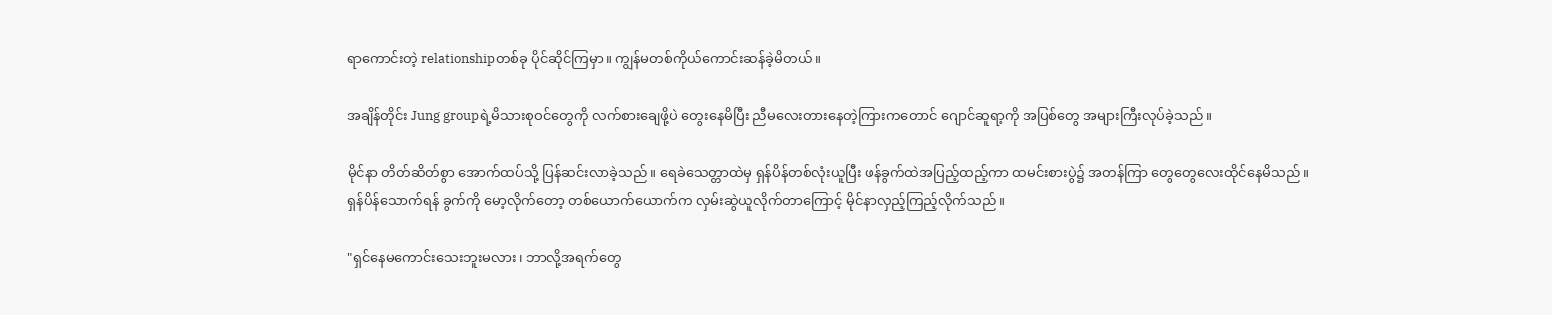ရာကောင်းတဲ့ relationshipတစ်ခု ပိုင်ဆိုင်ကြမှာ။ ကျွန်မတစ်ကိုယ်ကောင်းဆန်ခဲ့မိတယ်။

အချိန်တိုင်း Jung groupရဲ့မိသားစုဝင်တွေကို လက်စားချေဖို့ပဲ တွေးနေမိပြီး ညီမလေးတားနေတဲ့ကြားကတောင် ဂျောင်ဆူရာ့ကို အပြစ်တွေ အများကြီးလုပ်ခဲ့သည်။

မိုင်နာ တိတ်ဆိတ်စွာ အောက်ထပ်သို့ ပြန်ဆင်းလာခဲ့သည်။ ရေခဲသေတ္တာထဲမှ ရှန်ပိန်တစ်လုံးယူပြီး ဖန်ခွက်ထဲအပြည့်ထည့်ကာ ထမင်းစားပွဲ၌ အတန်ကြာ တွေတွေလေးထိုင်နေမိသည်။ ရှန်ပိန်သောက်ရန် ခွက်ကို မော့လိုက်တော့ တစ်ယောက်ယောက်က လှမ်းဆွဲယူလိုက်တာကြောင့် မိုင်နာလှည့်ကြည့်လိုက်သည်။

"ရှင်နေမကောင်းသေးဘူးမလား၊ ဘာလို့အရက်တွေ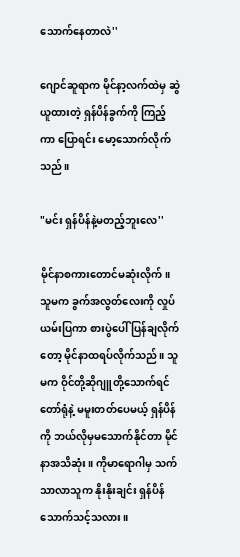သောက်နေတာလဲ''

ဂျောင်ဆူရာက မိုင်နာ့လက်ထဲမှ ဆွဲယူထားတဲ့ ရှန်ပိန်ခွက်ကို ကြည့်ကာ ပြောရင်း မော့သောက်လိုက်သည်။

"မင်း ရှန်ပိန်နဲ့မတည့်ဘူးလေ''

မိုင်နာစကားတောင်မဆုံးလိုက်။ သူမက ခွက်အလွတ်လေးကို လှုပ်ယမ်းပြကာ စားပွဲပေါ် ပြန်ချလိုက်တော့ မိုင်နာထရပ်လိုက်သည်။ သူမက ဝိုင်တို့ဆိုဂျူတို့သောက်ရင် တော်ရုံနဲ့ မမူးတတ်ပေမယ့် ရှန်ပိန်ကို ဘယ်လိုမှမသောက်နိုင်တာ မိုင်နာအသိဆုံး။ ကိုမာရောဂါမှ သက်သာလာသူက နိုးနိုးချင်း ရှန်ပိန်သောက်သင့်သလား။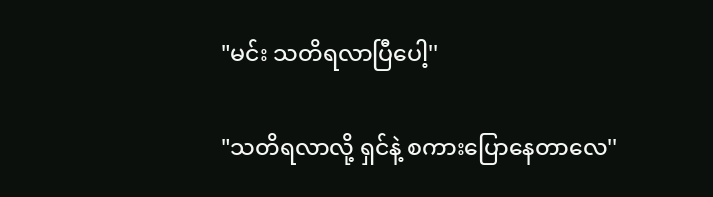"မင်း သတိရလာပြီပေါ့''

"သတိရလာလို့ ရှင်နဲ့ စကားပြောနေတာလေ''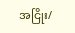အငြိုး/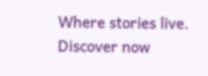Where stories live. Discover now